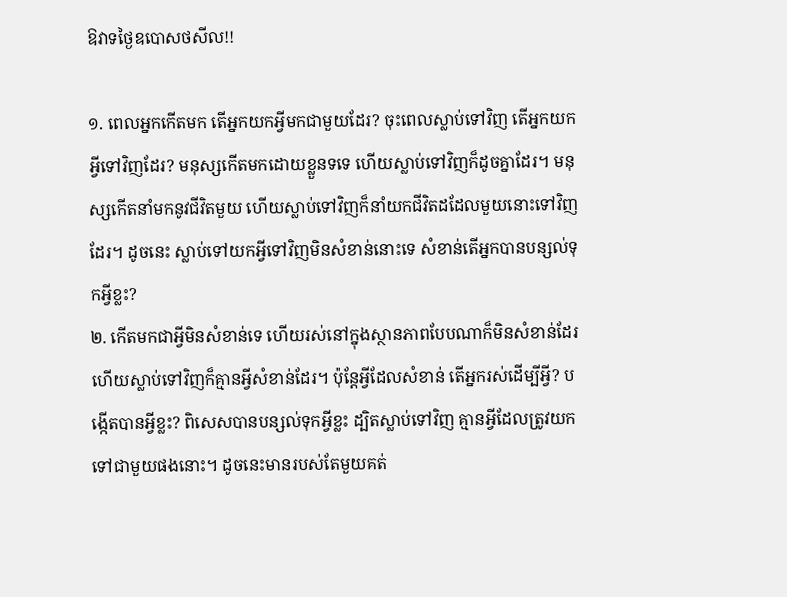ឱវាទថ្ងៃឧបោសថសីល!!

១. ពេលអ្នកកើតមក តើអ្នកយកអ្វីមកជាមួយដែរ? ចុះពេលស្លាប់ទៅវិញ តើអ្នកយកអ្វីទៅវិញដែរ? មនុស្សកើតមកដោយខ្លួនទទេ ហើយស្លាប់ទៅវិញក៏ដូចគ្នាដែរ។ មនុស្សកើតនាំមកនូវជីវិតមួយ ហើយស្លាប់ទៅវិញក៏នាំយកជីវិតដដែលមួយនោះទៅវិញដែរ។ ដូចនេះ ស្លាប់ទៅយកអ្វីទៅវិញមិនសំខាន់នោះទេ សំខាន់តេីអ្នកបានបន្សល់ទុកអ្វីខ្លះ?
២. កើតមកជាអ្វីមិនសំខាន់ទេ ហើយរស់នៅក្នុងស្ថានភាពបែបណាក៏មិនសំខាន់ដែរ ហើយស្លាប់ទៅវិញក៏គ្មានអ្វីសំខាន់ដែរ។ ប៉ុន្តែអ្វីដែលសំខាន់ តើអ្នករស់ដើម្បីអ្វី? បង្កើតបានអ្វីខ្លះ? ពិសេសបានបន្សល់ទុកអ្វីខ្លះ ដ្បិតស្លាប់ទៅវិញ គ្មានអ្វីដែលត្រូវយកទៅជាមួយផងនោះ។ ដូចនេះមានរបស់តែមួយគត់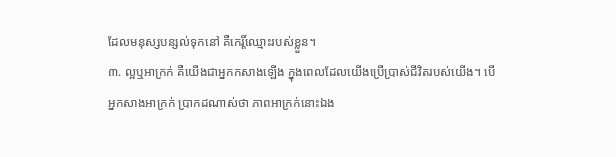ដែលមនុស្សបន្សល់ទុកនៅ គឺកេរ្តិ៍ឈ្មោះរបស់ខ្លួន។
៣. ល្អឬអាក្រក់ គឺយើងជាអ្នកកសាងឡើង ក្នុងពេលដែលយើងប្រើប្រាស់ជីវិតរបស់យើង។ បើអ្នកសាងអាក្រក់ ប្រាកដណាស់ថា ភាពអាក្រក់នោះឯង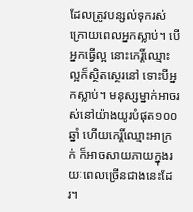ដែលត្រូវបន្សល់ទុករស់ ក្រោយពេលអ្នកស្លាប់។ បើអ្នកធ្វើល្អ នោះកេរ្តិ៍ឈ្មោះល្អក៏ស្ថិតស្ថេរនៅ ទោះបីអ្នកស្លាប់។ មនុស្សម្នាក់អាចរស់នៅយ៉ាងយូរបំផុត១០០ឆ្នាំ ហើយកេរ្តិ៍ឈ្មោះអាក្រក់ ក៏អាចសាយភាយក្នុងរយៈពេលច្រើនជាងនេះដែរ។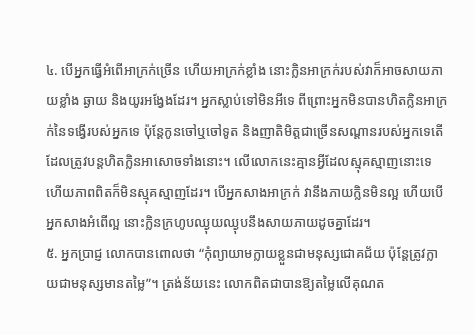៤. បើអ្នកធ្វើអំពើអាក្រក់ច្រើន ហើយអាក្រក់ខ្លាំង នោះក្លិនអាក្រក់របស់វាក៏អាចសាយភាយខ្លាំង ឆ្ងាយ និងយូរអង្វែងដែរ។ អ្នកស្លាប់ទៅមិនអីទេ ពីព្រោះអ្នកមិនបានហិតក្លិនអាក្រក់នៃទង្វើរបស់អ្នកទេ ប៉ុន្តែកូនចៅឬចៅទូត និងញាតិមិត្តជាច្រើនសណ្តានរបស់អ្នកទេតើ ដែលត្រូវបន្តហិតក្លិនអាសោចទាំងនោះ។ លើលោកនេះគ្មានអ្វីដែលស្មុគស្មាញនោះទេ ហើយភាពពិតក៏មិនស្មុគស្មាញដែរ។ បើអ្នកសាងអាក្រក់ វានឹងភាយក្លិនមិនល្អ ហើយបើអ្នកសាងអំពើល្អ នោះក្លិនក្រហូបឈ្ងុយឈ្ងុបនឹងសាយភាយដូចគ្នាដែរ។
៥. អ្នកប្រាជ្ញ លេាកបានពេាលថា “កុំព្យាយាមក្លាយខ្លួនជាមនុស្សជោគជ័យ ប៉ុន្តែត្រូវក្លាយជាមនុស្សមានតម្លៃ”។ ត្រង់ន័យនេះ លោកពិតជាបានឱ្យតម្លៃលើគុណត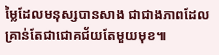ម្លៃដែលមនុស្សបានសាង ជាជាងភាពដែលគ្រាន់តែជាជោគជ័យតែមួយមុខ៕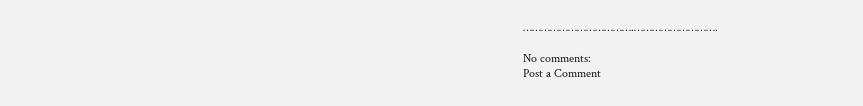……………………………….……………………….

No comments:
Post a Comment